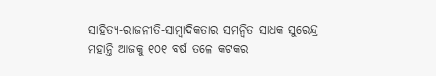ସାହିତ୍ୟ-ରାଜନୀତି-ସାମ୍ବାଦିକତାର ସମନ୍ବିତ ସାଧକ ସୁରେନ୍ଦ୍ର ମହାନ୍ତି ଆଜକୁ ୧୦୧ ବର୍ଷ ତଳେ କଟକର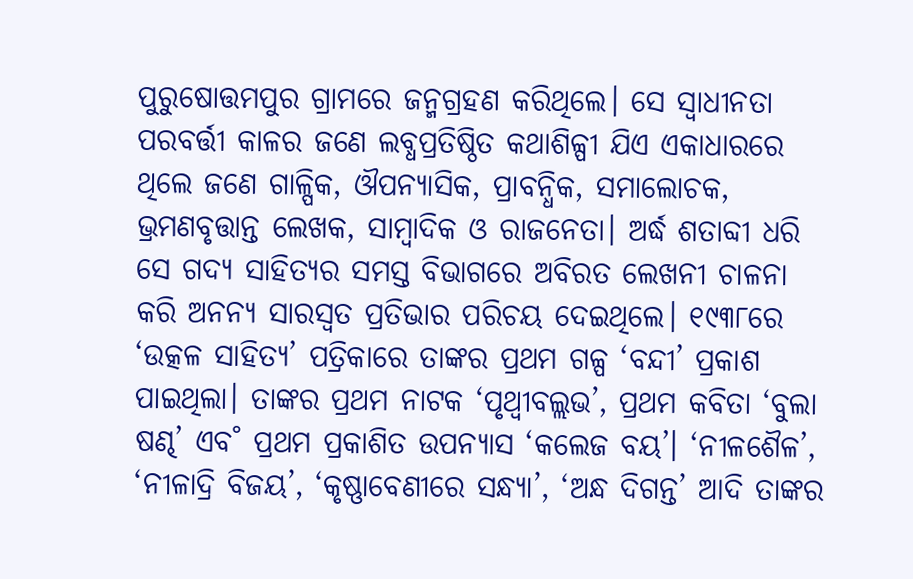ପୁରୁଷୋତ୍ତମପୁର ଗ୍ରାମରେ ଜନ୍ମଗ୍ରହଣ କରିଥିଲେ। ସେ ସ୍ବାଧୀନତା ପରବର୍ତ୍ତୀ କାଳର ଜଣେ ଲବ୍ଧପ୍ରତିଷ୍ଠିତ କଥାଶିଳ୍ପୀ ଯିଏ ଏକାଧାରରେ ଥିଲେ ଜଣେ ଗାଳ୍ପିକ, ଔପନ୍ୟାସିକ, ପ୍ରାବନ୍ଧିକ, ସମାଲୋଚକ, ଭ୍ରମଣବୃତ୍ତାନ୍ତ ଲେଖକ, ସାମ୍ବାଦିକ ଓ ରାଜନେତା। ଅର୍ଦ୍ଧ ଶତାବ୍ଦୀ ଧରି ସେ ଗଦ୍ୟ ସାହିତ୍ୟର ସମସ୍ତ ବିଭାଗରେ ଅବିରତ ଲେଖନୀ ଚାଳନା କରି ଅନନ୍ୟ ସାରସ୍ବତ ପ୍ରତିଭାର ପରିଚୟ ଦେଇଥିଲେ। ୧୯୩୮ରେ ‘ଉତ୍କଳ ସାହିତ୍ୟ’ ପତ୍ରିକାରେ ତାଙ୍କର ପ୍ରଥମ ଗଳ୍ପ ‘ବନ୍ଦୀ’ ପ୍ରକାଶ ପାଇଥିଲା। ତାଙ୍କର ପ୍ରଥମ ନାଟକ ‘ପୃଥ୍ବୀବଲ୍ଲଭ’, ପ୍ରଥମ କବିତା ‘ବୁଲା ଷଣ୍ଢ’ ଏବ˚ ପ୍ରଥମ ପ୍ରକାଶିତ ଉପନ୍ୟାସ ‘କଲେଜ ବୟ’। ‘ନୀଳଶୈଳ’, ‘ନୀଳାଦ୍ରି ବିଜୟ’, ‘କୃଷ୍ଣାବେଣୀରେ ସନ୍ଧ୍ୟା’, ‘ଅନ୍ଧ ଦିଗନ୍ତ’ ଆଦି ତାଙ୍କର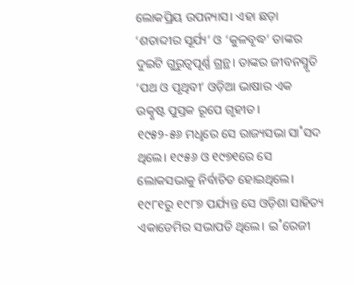ଲୋକପ୍ରିୟ ଉପନ୍ୟାସ। ଏହା ଛଡ଼ା ‘ଶତାବ୍ଦୀର ସୂର୍ଯ୍ୟ’ ଓ ‘କୁଳବୃଦ୍ଧ’ ତାଙ୍କର ଦୁଇଟି ଗୁରୁତ୍ବପୂର୍ଣ୍ଣ ଗ୍ରନ୍ଥ। ତାଙ୍କର ଜୀବନସ୍ମୃତି ‘ପଥ ଓ ପୃଥିବୀ’ ଓଡ଼ିଆ ଭାଷାର ଏକ ଉତ୍କୃଷ୍ଟ ପୁସ୍ତକ ରୂପେ ଗୃହୀତ।
୧୯୫୨-୫୬ ମଧୢରେ ସେ ରାଜ୍ୟସଭା ସା˚ସଦ ଥିଲେ। ୧୯୫୬ ଓ ୧୯୭୧ରେ ସେ ଲୋକସଭାକୁ ନିର୍ବାଚିତ ହୋଇଥିଲେ। ୧୯୮୧ରୁ ୧୯୮୭ ପର୍ଯ୍ୟନ୍ତ ସେ ଓଡ଼ିଶା ସାହିତ୍ୟ ଏକାଡେମିର ସଭାପତି ଥିଲେ। ଇ˚ରେଜୀ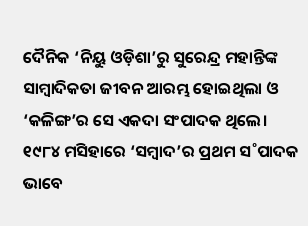ଦୈନିକ ‘ନିୟୁ ଓଡ଼ିଶା’ରୁ ସୁରେନ୍ଦ୍ର ମହାନ୍ତିଙ୍କ ସାମ୍ବାଦିକତା ଜୀବନ ଆରମ୍ଭ ହୋଇଥିଲା ଓ ‘କଳିଙ୍ଗ’ର ସେ ଏକଦା ସଂପାଦକ ଥିଲେ। ୧୯୮୪ ମସିହାରେ ‘ସମ୍ବାଦ’ର ପ୍ରଥମ ସ˚ପାଦକ ଭାବେ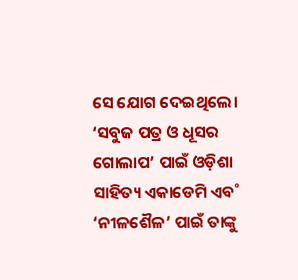ସେ ଯୋଗ ଦେଇଥିଲେ। ‘ସବୁଜ ପତ୍ର ଓ ଧୂସର ଗୋଲାପ’ ପାଇଁ ଓଡ଼ିଶା ସାହିତ୍ୟ ଏକାଡେମି ଏବ˚ ‘ନୀଳଶୈଳ’ ପାଇଁ ତାଙ୍କୁ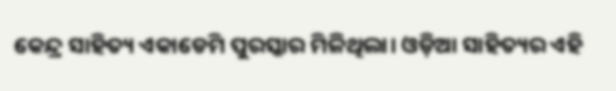କେନ୍ଦ୍ର ସାହିତ୍ୟ ଏକାଡେମି ପୁରସ୍କାର ମିଳିଥିଲା। ଓଡ଼ିଆ ସାହିତ୍ୟର ଏହି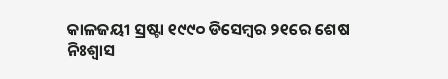କାଳଜୟୀ ସ୍ରଷ୍ଟା ୧୯୯୦ ଡିସେମ୍ବର ୨୧ରେ ଶେଷ ନିଃଶ୍ବାସ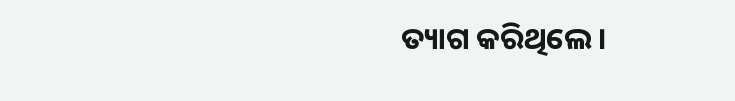ତ୍ୟାଗ କରିଥିଲେ।